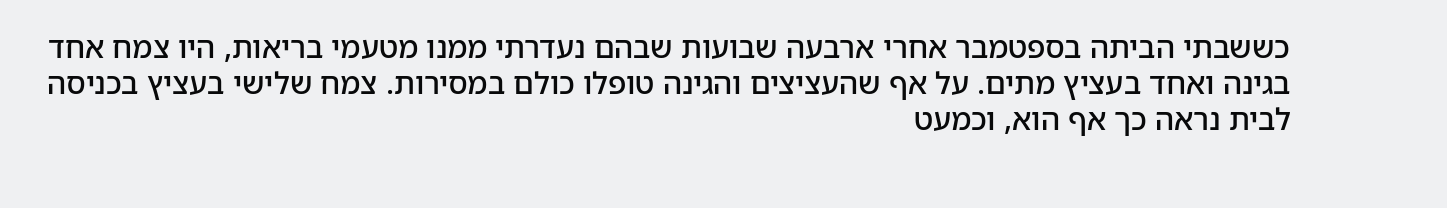כששבתי הביתה בספטמבר אחרי ארבעה שבועות שבהם נעדרתי ממנו מטעמי בריאות, היו צמח אחד בגינה ואחד בעציץ מתים. על אף שהעציצים והגינה טופלו כולם במסירות. צמח שלישי בעציץ בכניסה לבית נראה כך אף הוא, וכמעט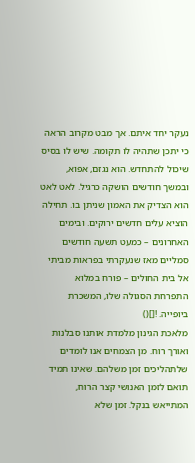נעקר יחד איתם. אך מבט מקרוב הראה כי יתכן שתהיה לו תקומה. שיש לו בסיס שיכול להתחדש. הוא נגזם, אפוא, ובמשך חודשים הושקה כרגיל. לאט לאט הוא הצדיק את האמון שניתן בו. תחילה הוציא עלים חדשים ירוקים. ובימים האחרונים – כמעט תשעה חודשים סמליים מאז שנעקרתי בפראות מביתי אל בית החולים – פורח במלוא התפרחת הסגולה שלו, המשכרת ביופייה. ![]()
מלאכת הגינון מלמדת אותנו סבלנות ואורך רוח. מן הצמחים אנו לומדים שלתהליכים זמן משלהם. שאינו תמיד תואם לזמן האנושי קצר הרוח, המתייאש בנקל. זמן שלא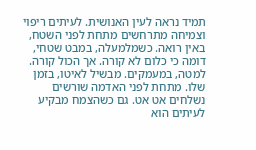תמיד נראה לעין האנושית. לעיתים ריפוי וצמיחה מתרחשים מתחת לפני השטח, באין רואה. כשמלמעלה, במבט שטחי, דומה כי כלום לא קורה. אך הכול קורה. למטה, במעמקים. מבשיל לאיטו, בזמן שלו. מתחת לפני האדמה שורשים נשלחים אט אט. גם כשהצמח מבקיע לעיתים הוא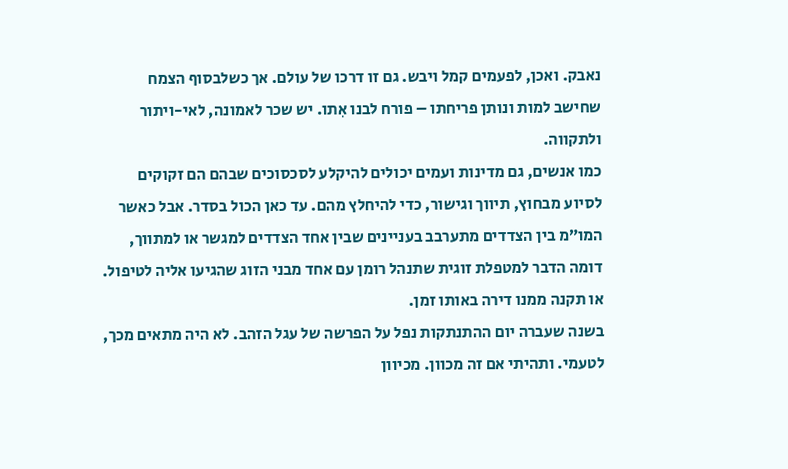נאבק. ואכן, לפעמים קמל ויבש. גם זו דרכו של עולם. אך כשלבסוף הצמח שחישב למות ונותן פריחתו – פורח לבנו אִתו. יש שכר לאמונה, לאי-ויתור ולתקווה.
כמו אנשים, גם מדינות ועמים יכולים להיקלע לסכסוכים שבהם הם זקוקים לסיוע מבחוץ, תיווך וגישור, כדי להיחלץ מהם. עד כאן הכול בסדר. אבל כאשר המו”מ בין הצדדים מתערבב בעניינים שבין אחד הצדדים למגשר או למתווך, דומה הדבר למטפלת זוגית שתנהל רומן עם אחד מבני הזוג שהגיעו אליה לטיפול. או תקנה ממנו דירה באותו זמן.
בשנה שעברה יום ההתנתקות נפל על הפרשה של עגל הזהב. לא היה מתאים מכך, לטעמי. ותהיתי אם זה מכוון. מכיוון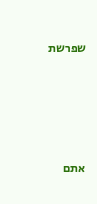שפרשת




אתם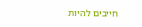חייבים להיות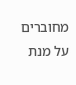מחוברים על מנת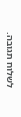לשלוח תגובה.